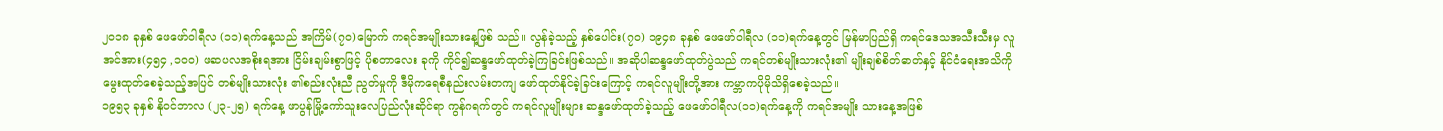၂၀၁၈ ခုနှစ် ဖေဖော်ဝါရီလ (၁၁)ရက်နေ့သည် အကြိမ်(၇၀)မြောက် ကရင်အမျိုးသားနေ့ဖြစ် သည်။ လွန်ခဲ့သည့် နှစ်ပေါင်း(၇၀) ၁၉၄၈ ခုနှစ် ဖေဖော်ဝါရီလ (၁၁)ရက်နေ့တွင် မြန်မာပြည်ရှိ ကရင်ဒေသအသီးသီးမှ လူအင်အား(၄၅၄ ,၁၀၀) ဖဆပလအစိုးရအား ငြိမ်းချမ်းစွာဖြင့် ပိုစတာလေး ခုကို ကိုင်၍ဆန္ဒဖော်ထုတ်ခဲ့ကြခြင်းဖြစ်သည်။ အဆိုပါဆန္ဒဖော်ထုတ်ပွဲသည် ကရင်တစ်မျိုးသားလုံး၏ မျိုးချစ်စိတ်ဓာတ်နှင့် နိုင်ငံရေးအသိကို မွေးထုတ်စေခဲ့သည့်အပြင် တစ်မျိုးသားလုံး ၏စည်းလုံးညီ ညွတ်မှုကို ဒီမိုကရေစီနည်းလမ်းတကျ ဖော်ထုတ်နိုင်ခဲ့ခြင်းကြောင့် ကရင်လူမျိုးတို့အား ကမ္ဘာကပိုမိုသိရှိစေခဲ့သည်။
၁၉၅၃ ခုနှစ် နိုဝင်ဘာလ (၂၃-၂၅) ရက်နေ့ ဖာပွန်မြို့ကော်သူးလေပြည်လုံးဆိုင်ရာ ကွန်ဂရက်တွင် ကရင်လူမျိုးများ ဆန္ဒဖော်ထုတ်ခဲ့သည့် ဖေဖော်ဝါရီလ(၁၁)ရက်နေ့ကို ကရင်အမျိုး သားနေ့အဖြစ်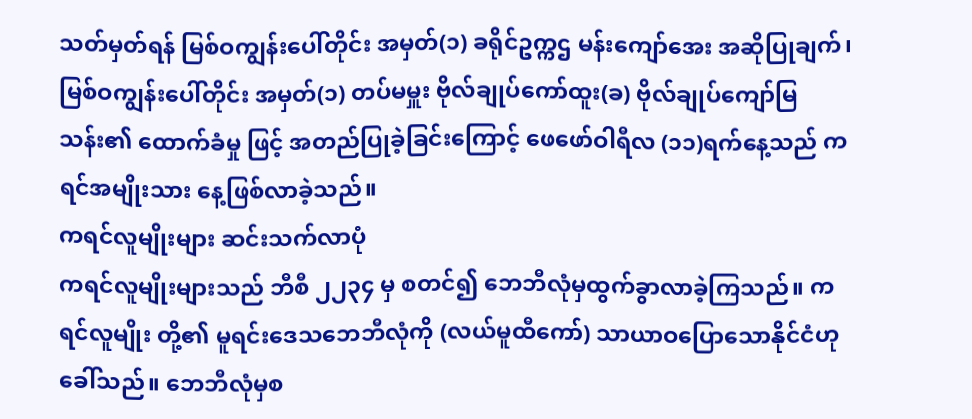သတ်မှတ်ရန် မြစ်ဝကျွန်းပေါ်တိုင်း အမှတ်(၁) ခရိုင်ဥက္ကဌ မန်းကျော်အေး အဆိုပြုချက်၊ မြစ်ဝကျွန်းပေါ်တိုင်း အမှတ်(၁) တပ်မမှူး ဗိုလ်ချုပ်ကော်ထူး(ခ) ဗိုလ်ချုပ်ကျော်မြသန်း၏ ထောက်ခံမှု ဖြင့် အတည်ပြုခဲ့ခြင်းကြောင့် ဖေဖော်ဝါရီလ (၁၁)ရက်နေ့သည် ကရင်အမျိုးသား နေ့ဖြစ်လာခဲ့သည်။
ကရင်လူမျိုးများ ဆင်းသက်လာပုံ
ကရင်လူမျိုးများသည် ဘီစီ ၂၂၃၄ မှ စတင်၍ ဘေဘီလုံမှထွက်ခွာလာခဲ့ကြသည်။ ကရင်လူမျိုး တို့၏ မူရင်းဒေသဘေဘီလုံကို (လယ်မူထီကော်) သာယာဝပြောသောနိုင်ငံဟု ခေါ်သည်။ ဘေဘီလုံမှစ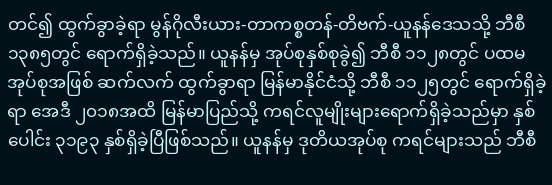တင်၍ ထွက်ခွာခဲ့ရာ မွန်ဂိုလီးယား-တာကစ္စတန်-တိဗက်-ယူနန်ဒေသသို့ ဘီစီ ၁၃၈၅တွင် ရောက်ရှိခဲ့သည်။ ယူနန်မှ အုပ်စုနှစ်စုခွဲ၍ ဘီစီ ၁၁၂၈တွင် ပထမအုပ်စုအဖြစ် ဆက်လက် ထွက်ခွာရာ မြန်မာနိုင်ငံသို့ ဘီစီ ၁၁၂၅တွင် ရောက်ရှိခဲ့ရာ အေဒီ ၂၀၁၈အထိ မြန်မာပြည်သို့ ကရင်လူမျိုးများရောက်ရှိခဲ့သည်မှာ နှစ်ပေါင်း ၃၁၉၃ နှစ်ရှိခဲ့ပြီဖြစ်သည်။ ယူနန်မှ ဒုတိယအုပ်စု ကရင်များသည် ဘီစီ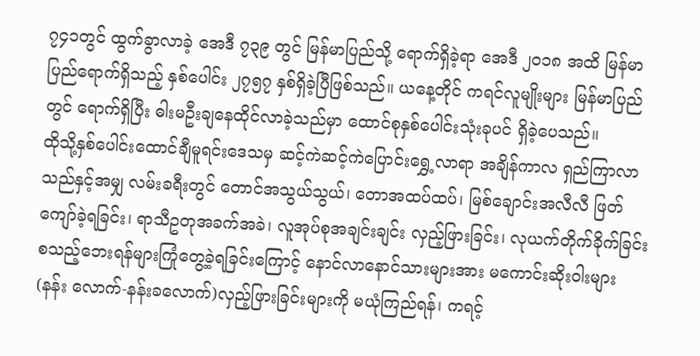၇၄၁တွင် ထွက်ခွာလာခဲ့ အေဒီ ၇၃၉ တွင် မြန်မာပြည်သို့ ရောက်ရှိခဲ့ရာ အေဒီ ၂၀၁၈ အထိ မြန်မာပြည်ရောက်ရှိသည့် နှစ်ပေါင်း ၂၇၅၇ နှစ်ရှိခဲ့ပြီဖြစ်သည်။ ယနေ့တိုင် ကရင်လူမျိုးများ မြန်မာပြည်တွင် ရောက်ရှိပြီး ဓါးမဦးချနေထိုင်လာခဲ့သည်မှာ ထောင်စုနှစ်ပေါင်းသုံးခုပင် ရှိခဲ့ပေသည်။
ထိုသို့နှစ်ပေါင်းထောင်ချီမူရင်းဒေသမှ ဆင့်ကဲဆင့်ကဲပြောင်းရွှေ့လာရာ အချိန်ကာလ ရှည်ကြာလာသည်နှင့်အမျှ လမ်းခရီးတွင် တောင်အသွယ်သွယ်၊ တောအထပ်ထပ်၊ မြစ်ချောင်းအလီလီ ဖြတ်ကျော်ခဲ့ရခြင်း၊ ရာသီဥတုအခက်အခဲ၊ လူအုပ်စုအချင်းချင်း လှည့်ဖြားခြင်း၊ လုယက်တိုက်ခိုက်ခြင်း စသည့်ဘေးရန်များကြုံတွေ့ခဲ့ရခြင်းကြောင့် နောင်လာနောင်သားများအား မကောင်းဆိုးဝါးများ (နန်း လောက်-နန်းခလောက်)လှည့်ဖြားခြင်းများကို မယုံကြည်ရန်၊ ကရင့်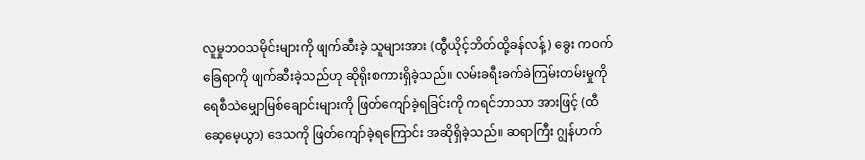လူမှုဘဝသမိုင်းများကို ဖျက်ဆီးခဲ့ သူများအား (ထွီယိုင့်ဘိတ်ထို့ခန်လန့်) ခွေး ကဝက်ခြေရာကို ဖျက်ဆီးခဲ့သည်ဟု ဆိုရိုးစကားရှိခဲ့သည်။ လမ်းခရီးခက်ခဲကြမ်းတမ်းမှုကို ရေစီသဲမျှောမြစ်ချောင်းများကို ဖြတ်ကျော်ခဲ့ရခြင်းကို ကရင်ဘာသာ အားဖြင့် (ထီဆေ့မေ့ယွာ) ဒေသကို ဖြတ်ကျော်ခဲ့ရကြောင်း အဆိုရှိခဲ့သည်။ ဆရာကြီး ဂျွန်ဟက်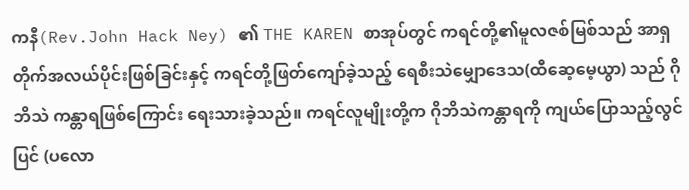ကနီ(Rev.John Hack Ney) ၏ THE KAREN စာအုပ်တွင် ကရင်တို့၏မူလဇစ်မြစ်သည် အာရှတိုက်အလယ်ပိုင်းဖြစ်ခြင်းနှင့် ကရင်တို့ဖြတ်ကျော်ခဲ့သည့် ရေစီးသဲမျှောဒေသ(ထီဆေ့မေ့ယွာ) သည် ဂိုဘိသဲ ကန္တာရဖြစ်ကြောင်း ရေးသားခဲ့သည်။ ကရင်လူမျိုးတို့က ဂိုဘိသဲကန္တာရကို ကျယ်ပြောသည့်လွင်ပြင် (ပလော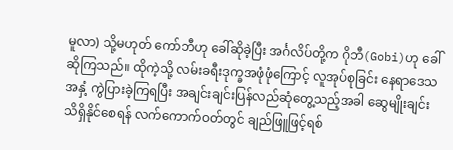မူလာ) သို့မဟုတ် ကော်ဘီဟု ခေါ်ဆိုခဲ့ပြီး အင်္ဂလိပ်တို့က ဂိုဘီ(Gobi)ဟု ခေါ်ဆိုကြသည်။ ထိုကဲ့သို့ လမ်းခရီးဒုက္ခအဖုံဖုံကြောင့် လူအုပ်စုခြင်း နေရာဒေသအနှံ့ ကွဲပြားခဲ့ကြရပြီး အချင်းချင်းပြန်လည်ဆုံတွေ့သည့်အခါ ဆွေမျိုးချင်း သိရှိနိုင်စေရန် လက်ကောက်ဝတ်တွင် ချည်ဖြူဖြင့်ရစ်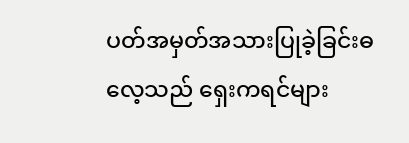ပတ်အမှတ်အသားပြုခဲ့ခြင်းဓလေ့သည် ရှေးကရင်များ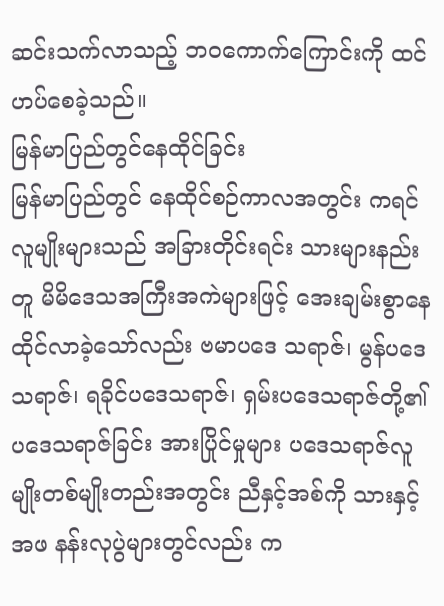ဆင်းသက်လာသည့် ဘဝကောက်ကြောင်းကို ထင်ဟပ်စေခဲ့သည်။
မြန်မာပြည်တွင်နေထိုင်ခြင်း
မြန်မာပြည်တွင် နေထိုင်စဉ်ကာလအတွင်း ကရင်လူမျိုးများသည် အခြားတိုင်းရင်း သားများနည်းတူ မိမိဒေသအကြီးအကဲများဖြင့် အေးချမ်းစွာနေထိုင်လာခဲ့သော်လည်း ဗမာပဒေ သရာဇ်၊ မွန်ပဒေသရာဇ်၊ ရခိုင်ပဒေသရာဇ်၊ ရှမ်းပဒေသရာဇ်တို့၏ပဒေသရာဇ်ခြင်း အားပြိုင်မှုများ ပဒေသရာဇ်လူမျိုးတစ်မျိုးတည်းအတွင်း ညီနှင့်အစ်ကို သားနှင့်အဖ နန်းလုပွဲများတွင်လည်း က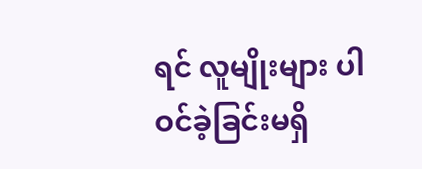ရင် လူမျိုးများ ပါဝင်ခဲ့ခြင်းမရှိ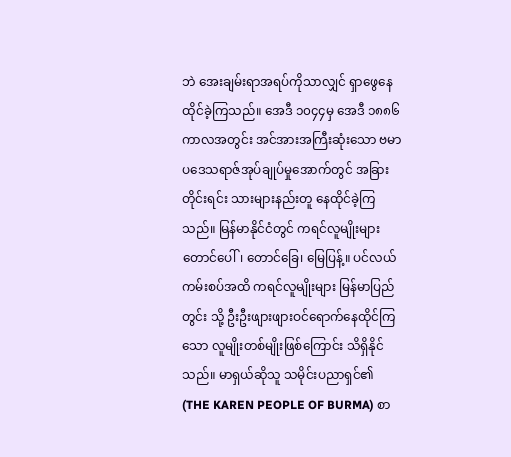ဘဲ အေးချမ်းရာအရပ်ကိုသာလျှင် ရှာဖွေနေထိုင်ခဲ့ကြသည်။ အေဒီ ၁၀၄၄မှ အေဒီ ၁၈၈၆ ကာလအတွင်း အင်အားအကြီးဆုံးသော ဗမာပဒေသရာဇ်အုပ်ချုပ်မှုအောက်တွင် အခြားတိုင်းရင်း သားများနည်းတူ နေထိုင်ခဲ့ကြသည်။ မြန်မာနိုင်ငံတွင် ကရင်လူမျိုးများ တောင်ပေါ်၊ တောင်ခြေ၊ မြေပြန့်။ ပင်လယ်ကမ်းစပ်အထိ ကရင်လူမျိုးများ မြန်မာပြည်တွင်း သို့ ဦးဦးဖျားဖျားဝင်ရောက်နေထိုင်ကြသော လူမျိုးတစ်မျိုးဖြစ်ကြောင်း သိရှိနိုင်သည်။ မာရှယ်ဆိုသူ သမိုင်းပညာရှင်၏ (THE KAREN PEOPLE OF BURMA) စာ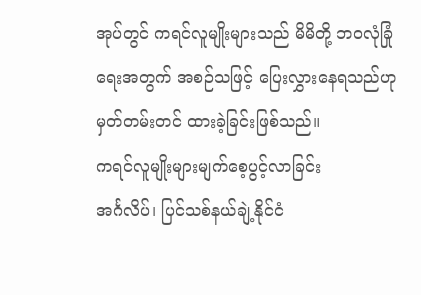အုပ်တွင် ကရင်လူမျိုးများသည် မိမိတို့ ဘဝလုံခြုံရေးအတွက် အစဉ်သဖြင့် ပြေးလွှားနေရသည်ဟု မှတ်တမ်းတင် ထားခဲ့ခြင်းဖြစ်သည်။
ကရင်လူမျိုးများမျက်စေ့ပွင့်လာခြင်း
အင်္ဂလိပ်၊ ပြင်သစ်နယ်ချဲ့နိုင်ငံ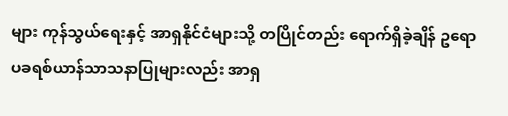များ ကုန်သွယ်ရေးနှင့် အာရှနိုင်ငံများသို့ တပြိုင်တည်း ရောက်ရှိခဲ့ချိန် ဥရောပခရစ်ယာန်သာသနာပြုများလည်း အာရှ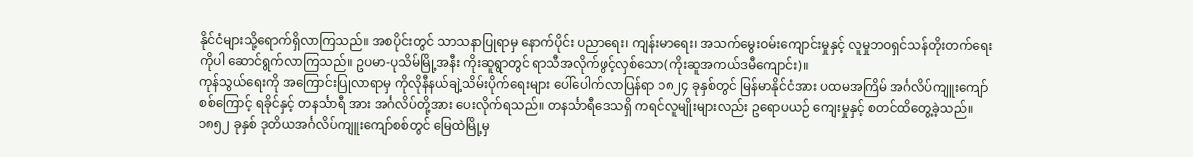နိုင်ငံများသို့ရောက်ရှိလာကြသည်။ အစပိုင်းတွင် သာသနာပြုရာမှ နောက်ပိုင်း ပညာရေး၊ ကျန်းမာရေး၊ အသက်မွေးဝမ်းကျောင်းမှုနှင့် လူမှုဘဝရှင်သန်တိုးတက်ရေးကိုပါ ဆောင်ရွက်လာကြသည်။ ဥပမာ-ပုသိမ်မြို့အနီး ကိုးဆူရွာတွင် ရာသီအလိုက်ဖွင့်လှစ်သော(ကိုးဆူအကယ်ဒမီကျောင်း)။
ကုန်သွယ်ရေးကို အကြောင်းပြုလာရာမှ ကိုလိုနီနယ်ချဲ့သိမ်းပိုက်ရေးများ ပေါ်ပေါက်လာပြန်ရာ ၁၈၂၄ ခုနှစ်တွင် မြန်မာနိုင်ငံအား ပထမအကြိမ် အင်္ဂလိပ်ကျူးကျော်စစ်ကြောင့် ရခိုင်နှင့် တနင်္သာရီ အား အင်္ဂလိပ်တို့အား ပေးလိုက်ရသည်။ တနင်္သာရီဒေသရှိ ကရင်လူမျိုးများလည်း ဥရောပယဉ် ကျေးမှုနှင့် စတင်ထိတွေ့ခဲ့သည်။ ၁၈၅၂ ခုနှစ် ဒုတိယအင်္ဂလိပ်ကျူးကျော်စစ်တွင် မြေထဲမြို့မှ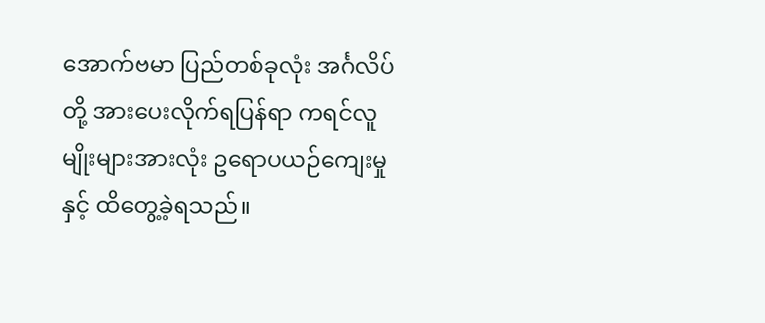အောက်ဗမာ ပြည်တစ်ခုလုံး အင်္ဂလိပ်တို့ အားပေးလိုက်ရပြန်ရာ ကရင်လူမျိုးများအားလုံး ဥရောပယဉ်ကျေးမှုနှင့် ထိတွေ့ခဲ့ရသည်။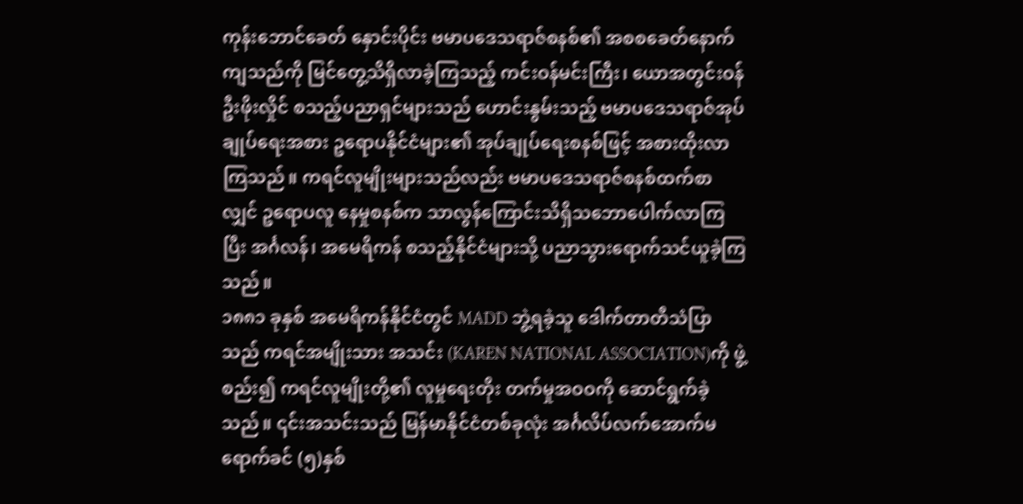ကုန်းဘောင်ခေတ် နှောင်းပိုင်း ဗမာပဒေသရာဇ်စနစ်၏ အစစခေတ်နောက်ကျသည်ကို မြင်တွေ့သိရှိလာခဲ့ကြသည့် ကင်းဝန်မင်းကြီး၊ ယောအတွင်းဝန်ဦးဖိုးလှိုင် စသည့်ပညာရှင်များသည် ဟောင်းနွမ်းသည့် ဗမာပဒေသရာဇ်အုပ်ချုပ်ရေးအစား ဥရောပနိုင်ငံများ၏ အုပ်ချုပ်ရေးစနစ်ဖြင့် အစားထိုးလာကြသည်။ ကရင်လူမျိုးများသည်လည်း ဗမာပဒေသရာဇ်စနစ်ထက်စာလျှင် ဥရောပလူ နေမှုစနစ်က သာလွန်ကြောင်းသိရှိသဘောပေါက်လာကြပြီး အင်္ဂလန်၊ အမေရိကန် စသည့်နိုင်ငံများသို့ ပညာသွားရောက်သင်ယူခဲ့ကြသည်။
၁၈၈၁ ခုနှစ် အမေရိကန်နိုင်ငံတွင် MADD ဘွဲ့ရခဲ့သူ ဒေါက်တာတီသံပြာသည် ကရင်အမျိုးသား အသင်း (KAREN NATIONAL ASSOCIATION)ကို ဖွဲ့စည်း၍ ကရင်လူမျိုးတို့၏ လူမှုရေးတိုး တက်မှုအဝဝကို ဆောင်ရွက်ခဲ့သည်။ ၎င်းအသင်းသည် မြန်မာနိုင်ငံတစ်ခုလုံး အင်္ဂလိပ်လက်အောက်မရောက်ခင် (၅)နှစ်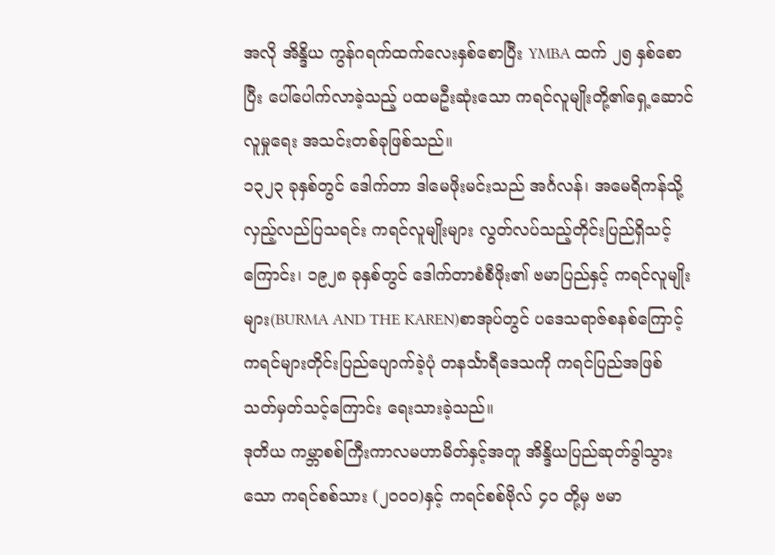အလို အိန္ဒိယ ကွန်ဂရက်ထက်လေးနှစ်စောပြီး YMBA ထက် ၂၅ နှစ်စောပြီး ပေါ်ပေါက်လာခဲ့သည့် ပထမဦးဆုံးသော ကရင်လူမျိုးတို့၏ရှေ့ဆောင်လူမှုရေး အသင်းတစ်ခုဖြစ်သည်။
၁၃၂၃ ခုနှစ်တွင် ဒေါက်တာ ဒါမေဖိုးမင်းသည် အင်္ဂလန်၊ အမေရိကန်သို့ လှည့်လည်ပြသရင်း ကရင်လူမျိုးများ လွတ်လပ်သည့်တိုင်းပြည်ရှိသင့်ကြောင်း၊ ၁၉၂၈ ခုနှစ်တွင် ဒေါက်တာစံစီဖိုး၏ ဗမာပြည်နှင့် ကရင်လူမျိုးများ(BURMA AND THE KAREN)စာအုပ်တွင် ပဒေသရာဇ်စနစ်ကြောင့် ကရင်များတိုင်းပြည်ပျောက်ခဲ့ပုံ တနင်္သာရီဒေသကို ကရင်ပြည်အဖြစ် သတ်မှတ်သင့်ကြောင်း ရေးသားခဲ့သည်။
ဒုတိယ ကမ္ဘာစစ်ကြီးကာလမဟာမိတ်နှင့်အတူ အိန္ဒိယပြည်ဆုတ်ခွါသွားသော ကရင်စစ်သား (၂၀၀၀)နှင့် ကရင်စစ်ဗိုလ် ၄၀ တို့မှ ဗမာ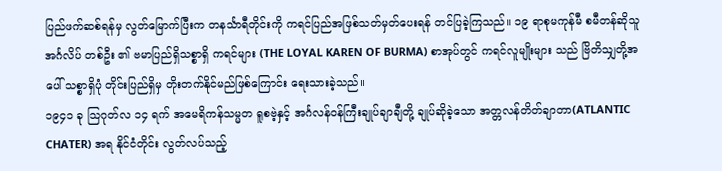ပြည်ဖက်ဆစ်ရန်မှ လွတ်မြောက်ပြီးက တနင်္သာရီတိုင်းကို ကရင်ပြည်အဖြစ်သတ်မှတ်ပေးရန် တင်ပြခဲ့ကြသည်။ ၁၉ ရာစုမကုန်မီ စမီတန်ဆိုသူ အင်္ဂလိပ် တစ်ဦး ၏ ဗမာပြည်ရှိသစ္စာရှိ ကရင်များ (THE LOYAL KAREN OF BURMA) စာအုပ်တွင် ကရင်လူမျိုးများ သည် ဗြိတိသျှတို့အပေါ် သစ္စာရှိပုံ တိုင်းပြည်ရှိမှ တိုးတက်နိုင်မည်ဖြစ်ကြောင်း ရေးသားခဲ့သည်။
၁၉၄၁ ခု သြဂုတ်လ ၁၄ ရက် အမေရိကန်သမ္မတ ရူစဗဲ့နှင့် အင်္ဂလန်ဝန်ကြီးချုပ်ချာချီတို့ ချုပ်ဆိုခဲ့သော အတ္တလန်တိတ်ချာတာ(ATLANTIC CHATER) အရ နိုင်ငံတိုင်း လွတ်လပ်သည့်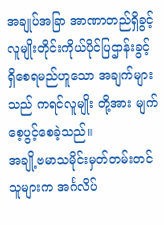အချုပ်အခြာ အာဏာတည်ရှိခွင့် လူမျိုးတိုင်းကိုယ်ပိုင်ပြဌာန်းခွင့်ရှိစေရမည်ဟူသော အချက်များသည် ကရင်လူမျိုး တို့အား မျက်စေ့ပွင့်စေခဲ့သည်။
အချို့ဗမာသမိုင်းမှတ်တမ်းတင်သူများက အင်္ဂလိပ်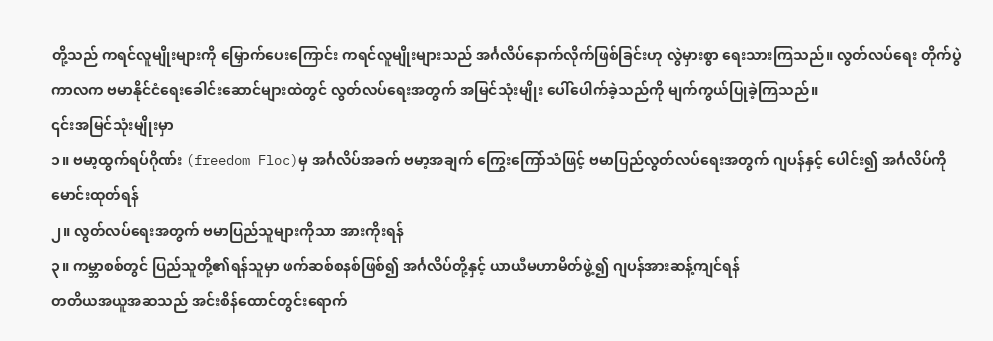တို့သည် ကရင်လူမျိုးများကို မြှောက်ပေးကြောင်း ကရင်လူမျိုးများသည် အင်္ဂလိပ်နောက်လိုက်ဖြစ်ခြင်းဟု လွဲမှားစွာ ရေးသားကြသည်။ လွတ်လပ်ရေး တိုက်ပွဲကာလက ဗမာနိုင်ငံရေးခေါင်းဆောင်များထဲတွင် လွတ်လပ်ရေးအတွက် အမြင်သုံးမျိုး ပေါ်ပေါက်ခဲ့သည်ကို မျက်ကွယ်ပြုခဲ့ကြသည်။
၎င်းအမြင်သုံးမျိုးမှာ
၁။ ဗမာ့ထွက်ရပ်ဂိုဏ်း (freedom Floc)မှ အင်္ဂလိပ်အခက် ဗမာ့အချက် ကြွေးကြော်သံဖြင့် ဗမာပြည်လွတ်လပ်ရေးအတွက် ဂျပန်နှင့် ပေါင်း၍ အင်္ဂလိပ်ကို မောင်းထုတ်ရန်
၂။ လွတ်လပ်ရေးအတွက် ဗမာပြည်သူများကိုသာ အားကိုးရန်
၃။ ကမ္ဘာစစ်တွင် ပြည်သူတို့၏ရန်သူမှာ ဖက်ဆစ်စနစ်ဖြစ်၍ အင်္ဂလိပ်တို့နှင့် ယာယီမဟာမိတ်ဖွဲ့၍ ဂျပန်အားဆန့်ကျင်ရန်
တတိယအယူအဆသည် အင်းစိန်ထောင်တွင်းရောက်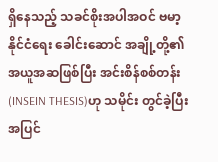ရှိနေသည့် သခင်စိုးအပါအဝင် ဗမာ့နိုင်ငံရေး ခေါင်းဆောင် အချို့တို့၏ အယူအဆဖြစ်ပြီး အင်းစိန်စစ်တန်း(INSEIN THESIS)ဟု သမိုင်း တွင်ခဲ့ပြီး အပြင်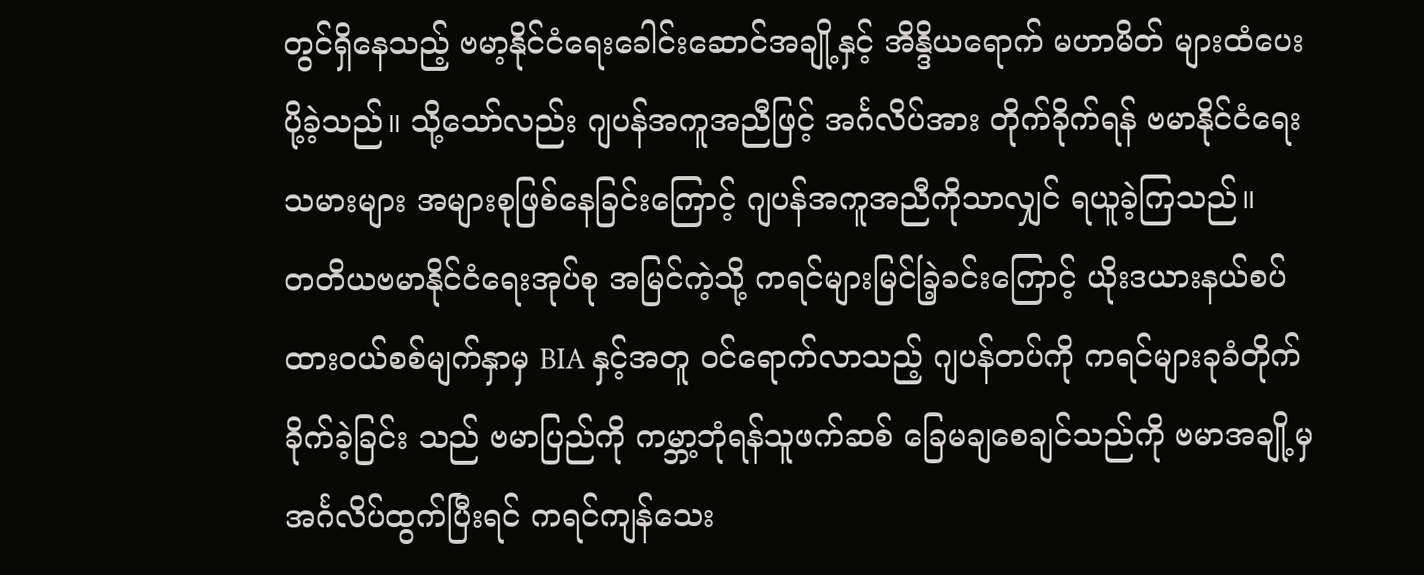တွင်ရှိနေသည့် ဗမာ့နိုင်ငံရေးခေါင်းဆောင်အချို့နှင့် အိန္ဒိယရောက် မဟာမိတ် များထံပေးပို့ခဲ့သည်။ သို့သော်လည်း ဂျပန်အကူအညီဖြင့် အင်္ဂလိပ်အား တိုက်ခိုက်ရန် ဗမာနိုင်ငံရေး သမားများ အများစုဖြစ်နေခြင်းကြောင့် ဂျပန်အကူအညီကိုသာလျှင် ရယူခဲ့ကြသည်။
တတိယဗမာနိုင်ငံရေးအုပ်စု အမြင်ကဲ့သို့ ကရင်များမြင်ခြဲ့ခင်းကြောင့် ယိုးဒယားနယ်စပ် ထားဝယ်စစ်မျက်နှာမှ BIA နှင့်အတူ ဝင်ရောက်လာသည့် ဂျပန်တပ်ကို ကရင်များခုခံတိုက်ခိုက်ခဲ့ခြင်း သည် ဗမာပြည်ကို ကမ္ဘာ့ဘုံရန်သူဖက်ဆစ် ခြေမချစေချင်သည်ကို ဗမာအချို့မှ အင်္ဂလိပ်ထွက်ပြီးရင် ကရင်ကျန်သေး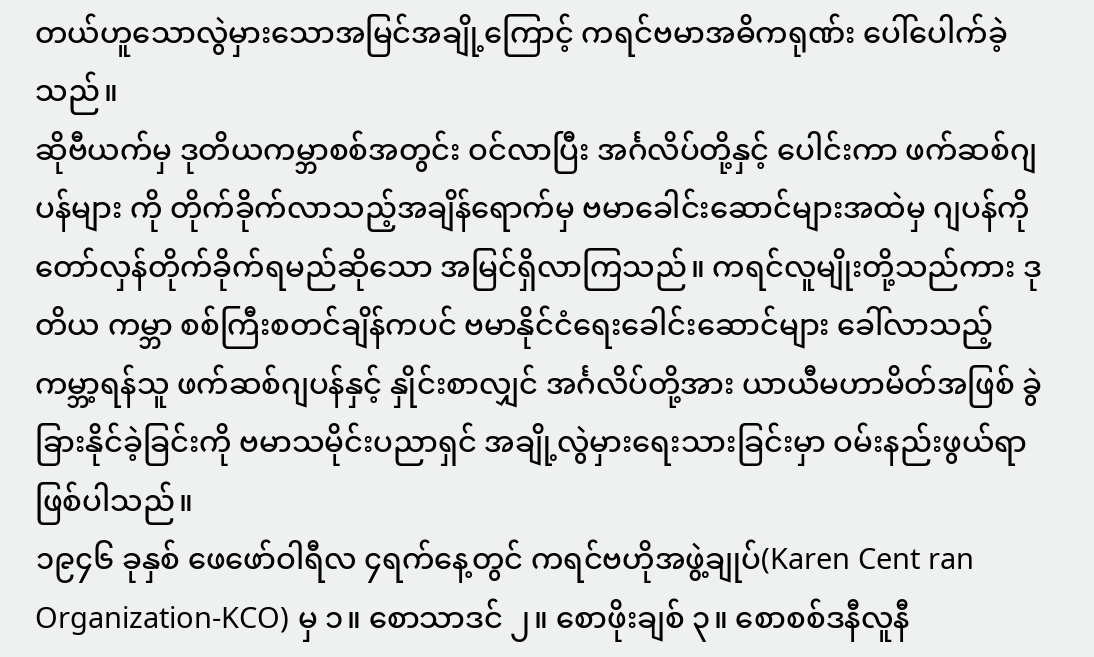တယ်ဟူသောလွဲမှားသောအမြင်အချို့ကြောင့် ကရင်ဗမာအဓိကရုဏ်း ပေါ်ပေါက်ခဲ့သည်။
ဆိုဗီယက်မှ ဒုတိယကမ္ဘာစစ်အတွင်း ဝင်လာပြီး အင်္ဂလိပ်တို့နှင့် ပေါင်းကာ ဖက်ဆစ်ဂျပန်များ ကို တိုက်ခိုက်လာသည့်အချိန်ရောက်မှ ဗမာခေါင်းဆောင်များအထဲမှ ဂျပန်ကို တော်လှန်တိုက်ခိုက်ရမည်ဆိုသော အမြင်ရှိလာကြသည်။ ကရင်လူမျိုးတို့သည်ကား ဒုတိယ ကမ္ဘာ စစ်ကြီးစတင်ချိန်ကပင် ဗမာနိုင်ငံရေးခေါင်းဆောင်များ ခေါ်လာသည့် ကမ္ဘာ့ရန်သူ ဖက်ဆစ်ဂျပန်နှင့် နှိုင်းစာလျှင် အင်္ဂလိပ်တို့အား ယာယီမဟာမိတ်အဖြစ် ခွဲခြားနိုင်ခဲ့ခြင်းကို ဗမာသမိုင်းပညာရှင် အချို့လွဲမှားရေးသားခြင်းမှာ ဝမ်းနည်းဖွယ်ရာဖြစ်ပါသည်။
၁၉၄၆ ခုနှစ် ဖေဖော်ဝါရီလ ၄ရက်နေ့တွင် ကရင်ဗဟိုအဖွဲ့ချုပ်(Karen Cent ran Organization-KCO) မှ ၁။ စောသာဒင် ၂။ စောဖိုးချစ် ၃။ စောစစ်ဒနီလူနီ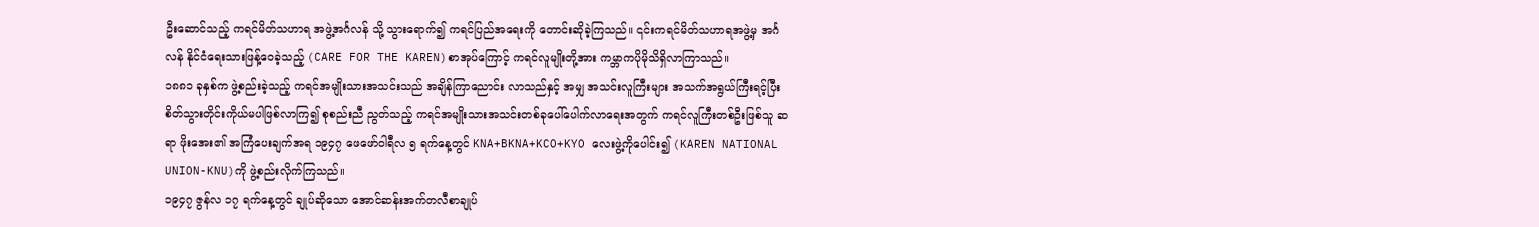ဦးဆောင်သည့် ကရင်မိတ်သဟာရ အဖွဲ့အင်္ဂလန် သို့ သွားရောက်၍ ကရင်ပြည်အရေးကို တောင်းဆိုခဲ့ကြသည်။ ၎င်းကရင်မိတ်သဟာရအဖွဲ့မှ အင်္ဂလန် နိုင်ငံရေးသားဖြန့်ဝေခဲ့သည့် (CARE FOR THE KAREN)စာအုပ်ကြောင့် ကရင်လူမျိုးတို့အား ကမ္ဘာကပိုမိုသိရှိလာကြာသည်။
၁၈၈၁ ခုနှစ်က ဖွဲ့စည်းခဲ့သည့် ကရင်အမျိုးသားအသင်းသည် အချိန်ကြာညောင်း လာသည်နှင့် အမျှ အသင်းလူကြီးများ အသက်အရွယ်ကြီးရင့်ပြီး စိတ်သွားတိုင်းကိုယ်မပါဖြစ်လာကြ၍ စုစည်းညီ ညွတ်သည့် ကရင်အမျိုးသားအသင်းတစ်ခုပေါ်ပေါက်လာရေးအတွက် ကရင်လူကြီးတစ်ဦးဖြစ်သူ ဆရာ ဖိုးအေး၏ အကြံပေးချက်အရ ၁၉၄၇ ဖေဖော်ဝါရီလ ၅ ရက်နေ့တွင် KNA+BKNA+KCO+KYO လေးဖွဲ့ကိုပေါင်း၍ (KAREN NATIONAL UNION-KNU)ကို ဖွဲ့စည်းလိုက်ကြသည်။
၁၉၄၇ ဇွန်လ ၁၇ ရက်နေ့တွင် ချုပ်ဆိုသော အောင်ဆန်းအက်တလီစာချုပ်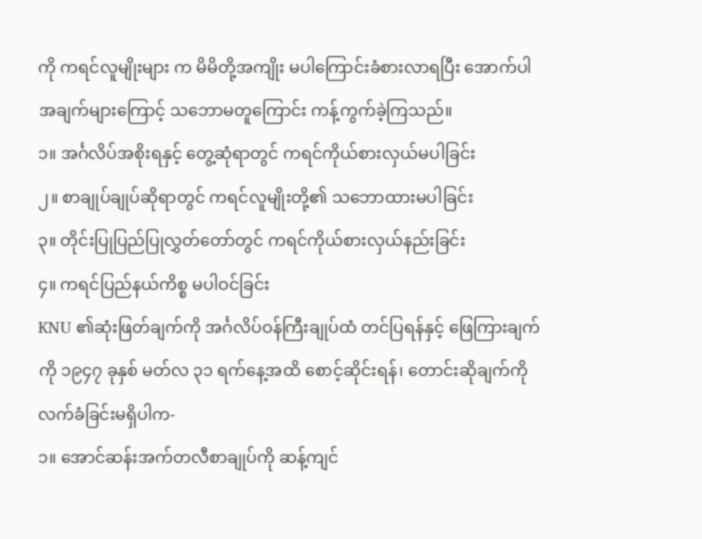ကို ကရင်လူမျိုးများ က မိမိတို့အကျိုး မပါကြောင်းခံစားလာရပြီး အောက်ပါအချက်များကြောင့် သဘောမတူကြောင်း ကန့်ကွက်ခဲ့ကြသည်။
၁။ အင်္ဂလိပ်အစိုးရနှင့် တွေ့ဆုံရာတွင် ကရင်ကိုယ်စားလှယ်မပါခြင်း
၂။ စာချုပ်ချုပ်ဆိုရာတွင် ကရင်လူမျိုးတို့၏ သဘောထားမပါခြင်း
၃။ တိုင်းပြုပြည်ပြုလွှတ်တော်တွင် ကရင်ကိုယ်စားလှယ်နည်းခြင်း
၄။ ကရင်ပြည်နယ်ကိစ္စ မပါဝင်ခြင်း
KNU ၏ဆုံးဖြတ်ချက်ကို အင်္ဂလိပ်ဝန်ကြီးချုပ်ထံ တင်ပြရန်နှင့် ဖြေကြားချက်ကို ၁၉၄၇ ခုနှစ် မတ်လ ၃၁ ရက်နေ့အထိ စောင့်ဆိုင်းရန်၊ တောင်းဆိုချက်ကို လက်ခံခြင်းမရှိပါက-
၁။ အောင်ဆန်းအက်တလီစာချုပ်ကို ဆန့်ကျင်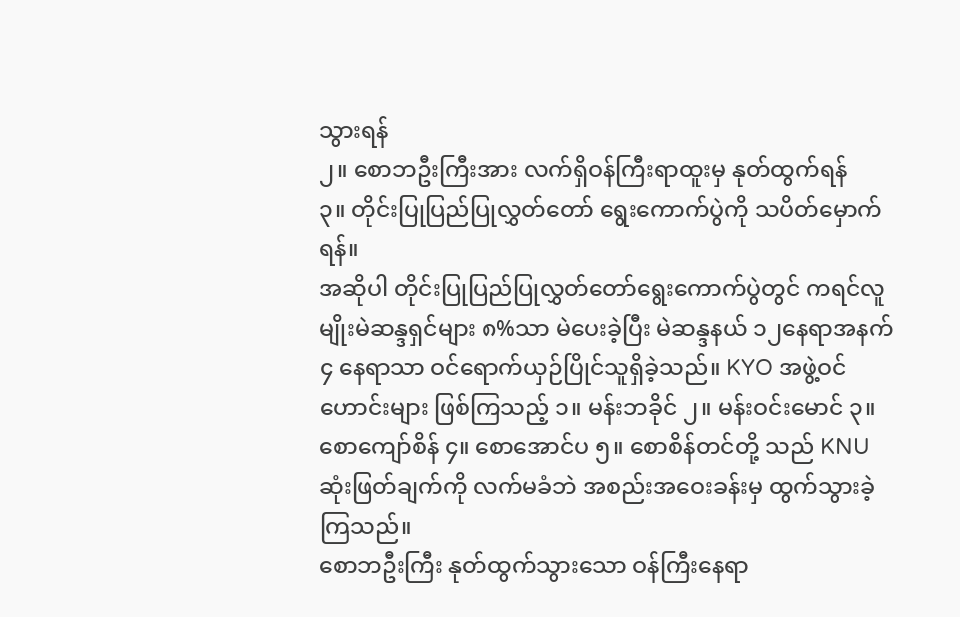သွားရန်
၂။ စောဘဦးကြီးအား လက်ရှိဝန်ကြီးရာထူးမှ နုတ်ထွက်ရန်
၃။ တိုင်းပြုပြည်ပြုလွှတ်တော် ရွေးကောက်ပွဲကို သပိတ်မှောက်ရန်။
အဆိုပါ တိုင်းပြုပြည်ပြုလွှတ်တော်ရွေးကောက်ပွဲတွင် ကရင်လူမျိုးမဲဆန္ဒရှင်များ ၈%သာ မဲပေးခဲ့ပြီး မဲဆန္ဒနယ် ၁၂နေရာအနက် ၄ နေရာသာ ဝင်ရောက်ယှဉ်ပြိုင်သူရှိခဲ့သည်။ KYO အဖွဲ့ဝင်ဟောင်းများ ဖြစ်ကြသည့် ၁။ မန်းဘခိုင် ၂။ မန်းဝင်းမောင် ၃။ စောကျော်စိန် ၄။ စောအောင်ပ ၅။ စောစိန်တင်တို့ သည် KNU ဆုံးဖြတ်ချက်ကို လက်မခံဘဲ အစည်းအဝေးခန်းမှ ထွက်သွားခဲ့ကြသည်။
စောဘဦးကြီး နုတ်ထွက်သွားသော ဝန်ကြီးနေရာ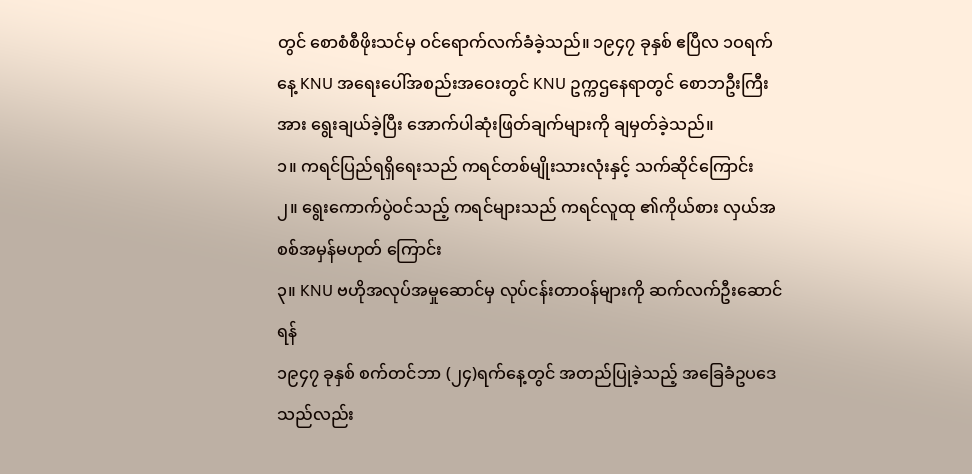တွင် စောစံစီဖိုးသင်မှ ဝင်ရောက်လက်ခံခဲ့သည်။ ၁၉၄၇ ခုနှစ် ဧပြီလ ၁ဝရက်နေ့ KNU အရေးပေါ်အစည်းအဝေးတွင် KNU ဥက္ကဌနေရာတွင် စောဘဦးကြီးအား ရွေးချယ်ခဲ့ပြီး အောက်ပါဆုံးဖြတ်ချက်များကို ချမှတ်ခဲ့သည်။
၁။ ကရင်ပြည်ရရှိရေးသည် ကရင်တစ်မျိုးသားလုံးနှင့် သက်ဆိုင်ကြောင်း
၂။ ရွေးကောက်ပွဲဝင်သည့် ကရင်များသည် ကရင်လူထု ၏ကိုယ်စား လှယ်အစစ်အမှန်မဟုတ် ကြောင်း
၃။ KNU ဗဟိုအလုပ်အမှုဆောင်မှ လုပ်ငန်းတာဝန်များကို ဆက်လက်ဦးဆောင်ရန်
၁၉၄၇ ခုနှစ် စက်တင်ဘာ (၂၄)ရက်နေ့တွင် အတည်ပြုခဲ့သည့် အခြေခံဥပဒေသည်လည်း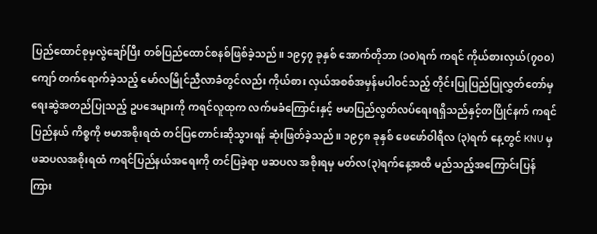ပြည်ထောင်စုမှလွဲချော်ပြီး တစ်ပြည်ထောင်စနစ်ဖြစ်ခဲ့သည်။ ၁၉၄၇ ခုနှစ် အောက်တိုဘာ (၁၀)ရက် ကရင် ကိုယ်စားလှယ်(၇၀၀)ကျော် တက်ရောက်ခဲ့သည့် မော်လမြိုင်ညီလာခံတွင်လည်း ကိုယ်စား လှယ်အစစ်အမှန်မပါဝင်သည့် တိုင်းပြုပြည်ပြုလွှတ်တော်မှ ရေးဆွဲအတည်ပြုသည့် ဥပဒေများကို ကရင်လူထုက လက်မခံကြောင်းနှင့် ဗမာပြည်လွတ်လပ်ရေးရရှိသည်နှင့်တပြိုင်နက် ကရင်ပြည်နယ် ကိစ္စကို ဗမာအစိုးရထံ တင်ပြတောင်းဆိုသွားရန် ဆုံးဖြတ်ခဲ့သည်။ ၁၉၄၈ ခုနှစ် ဖေဖော်ဝါရီလ (၃)ရက် နေ့တွင် KNU မှ ဖဆပလအစိုးရထံ ကရင်ပြည်နယ်အရေးကို တင်ပြခဲ့ရာ ဖဆပလ အစိုးရမှ မတ်လ(၃)ရက်နေ့အထိ မည်သည့်အကြောင်းပြန်ကြား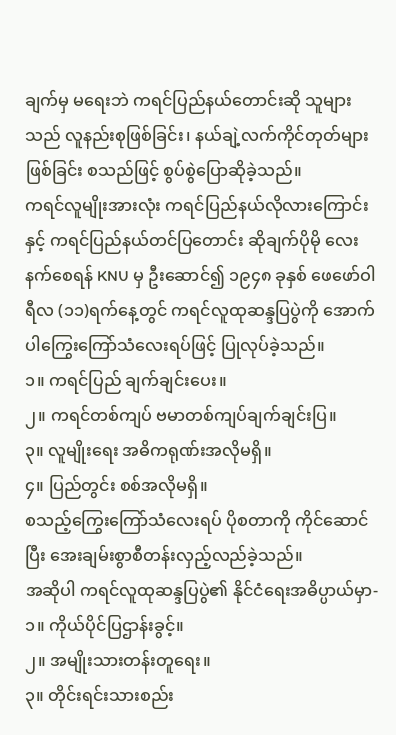ချက်မှ မရေးဘဲ ကရင်ပြည်နယ်တောင်းဆို သူများသည် လူနည်းစုဖြစ်ခြင်း၊ နယ်ချဲ့လက်ကိုင်တုတ်များဖြစ်ခြင်း စသည်ဖြင့် စွပ်စွဲပြောဆိုခဲ့သည်။
ကရင်လူမျိုးအားလုံး ကရင်ပြည်နယ်လိုလားကြောင်းနှင့် ကရင်ပြည်နယ်တင်ပြတောင်း ဆိုချက်ပိုမို လေးနက်စေရန် KNU မှ ဦးဆောင်၍ ၁၉၄၈ ခုနှစ် ဖေဖော်ဝါရီလ (၁၁)ရက်နေ့တွင် ကရင်လူထုဆန္ဒပြပွဲကို အောက်ပါကြွေးကြော်သံလေးရပ်ဖြင့် ပြုလုပ်ခဲ့သည်။
၁။ ကရင်ပြည် ချက်ချင်းပေး။
၂။ ကရင်တစ်ကျပ် ဗမာတစ်ကျပ်ချက်ချင်းပြ။
၃။ လူမျိုးရေး အဓိကရုဏ်းအလိုမရှိ။
၄။ ပြည်တွင်း စစ်အလိုမရှိ။
စသည့်ကြွေးကြော်သံလေးရပ် ပိုစတာကို ကိုင်ဆောင်ပြီး အေးချမ်းစွာစီတန်းလှည့်လည်ခဲ့သည်။
အဆိုပါ ကရင်လူထုဆန္ဒပြပွဲ၏ နိုင်ငံရေးအဓိပ္ပာယ်မှာ-
၁။ ကိုယ်ပိုင်ပြဌာန်းခွင့်။
၂။ အမျိုးသားတန်းတူရေး။
၃။ တိုင်းရင်းသားစည်း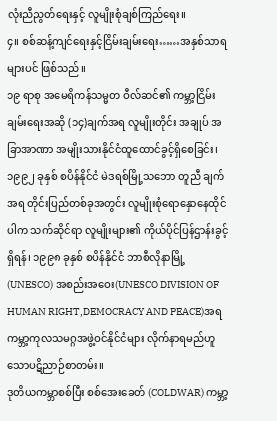လုံးညီညွတ်ရေးနှင့် လူမျိုးစုံချစ်ကြည်ရေး။
၄။ စစ်ဆန့်ကျင်ရေးနှင့်ငြိမ်းချမ်းရေး……အနှစ်သာရများပင် ဖြစ်သည်။
၁၉ ရာစု အမေရိကန်သမ္မတ ဝီလ်ဆင်၏ ကမ္ဘာ့ငြိမ်းချမ်းရေးအဆို (၁၄)ချက်အရ လူမျိုးတိုင်း အချုပ် အခြာအာဏာ အမျိုးသားနိုင်ငံထူထောင်ခွင့်ရှိစေခြင်း၊ ၁၉၉၂ ခုနှစ် စပိန်နိုင်ငံ မဲဒရစ်မြို့သဘော တူညီ ချက်အရ တိုင်းပြည်တစ်ခုအတွင်း လူမျိုးစုံရောနှောနေထိုင်ပါက သက်ဆိုင်ရာ လူမျိုးများ၏ ကိုယ်ပိုင်ပြန်ဌာန်းခွင့်ရှိရန်၊ ၁၉၉၈ ခုနှစ် စပိန်နိုင်ငံ ဘာစီလိုနာမြို့ (UNESCO) အစည်းအဝေး(UNESCO DIVISION OF HUMAN RIGHT,DEMOCRACY AND PEACE)အရ ကမ္ဘာ့ကုလသမဂ္ဂအဖွဲ့ဝင်နိုင်ငံများ လိုက်နာရမည်ဟူသောပဋိညာဉ်စာတမ်း။
ဒုတိယကမ္ဘာစစ်ပြီး စစ်အေးခေတ် (COLDWAR) ကမ္ဘာ့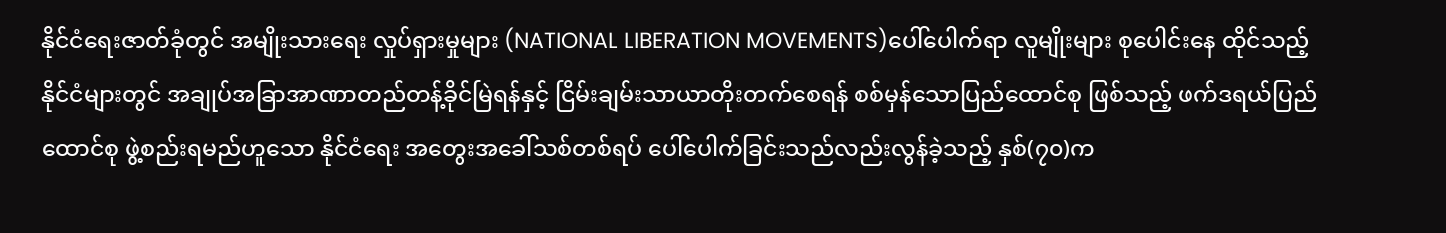နိုင်ငံရေးဇာတ်ခုံတွင် အမျိုးသားရေး လှုပ်ရှားမှုများ (NATIONAL LIBERATION MOVEMENTS)ပေါ်ပေါက်ရာ လူမျိုးများ စုပေါင်းနေ ထိုင်သည့် နိုင်ငံများတွင် အချုပ်အခြာအာဏာတည်တန့်ခိုင်မြဲရန်နှင့် ငြိမ်းချမ်းသာယာတိုးတက်စေရန် စစ်မှန်သောပြည်ထောင်စု ဖြစ်သည့် ဖက်ဒရယ်ပြည်ထောင်စု ဖွဲ့စည်းရမည်ဟူသော နိုင်ငံရေး အတွေးအခေါ်သစ်တစ်ရပ် ပေါ်ပေါက်ခြင်းသည်လည်းလွန်ခဲ့သည့် နှစ်(၇၀)က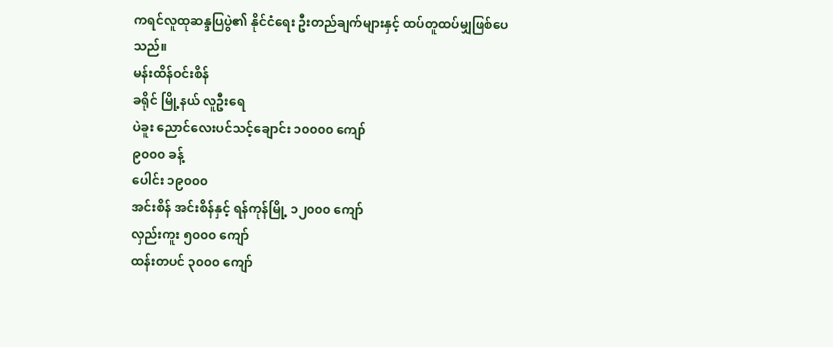ကရင်လူထုဆန္ဒပြပွဲ၏ နိုင်ငံရေး ဦးတည်ချက်များနှင့် ထပ်တူထပ်မျှဖြစ်ပေသည်။
မန်းထိန်ဝင်းစိန်
ခရိုင် မြို့နယ် လူဦးရေ
ပဲခူး ညောင်လေးပင်သင့်ချောင်း ၁၀၀၀၀ ကျော်
၉၀၀၀ ခန့်
ပေါင်း ၁၉၀၀၀
အင်းစိန် အင်းစိန်နှင့် ရန်ကုန်မြို့ ၁၂၀၀၀ ကျော်
လှည်းကူး ၅၀၀၀ ကျော်
ထန်းတပင် ၃၀၀၀ ကျော်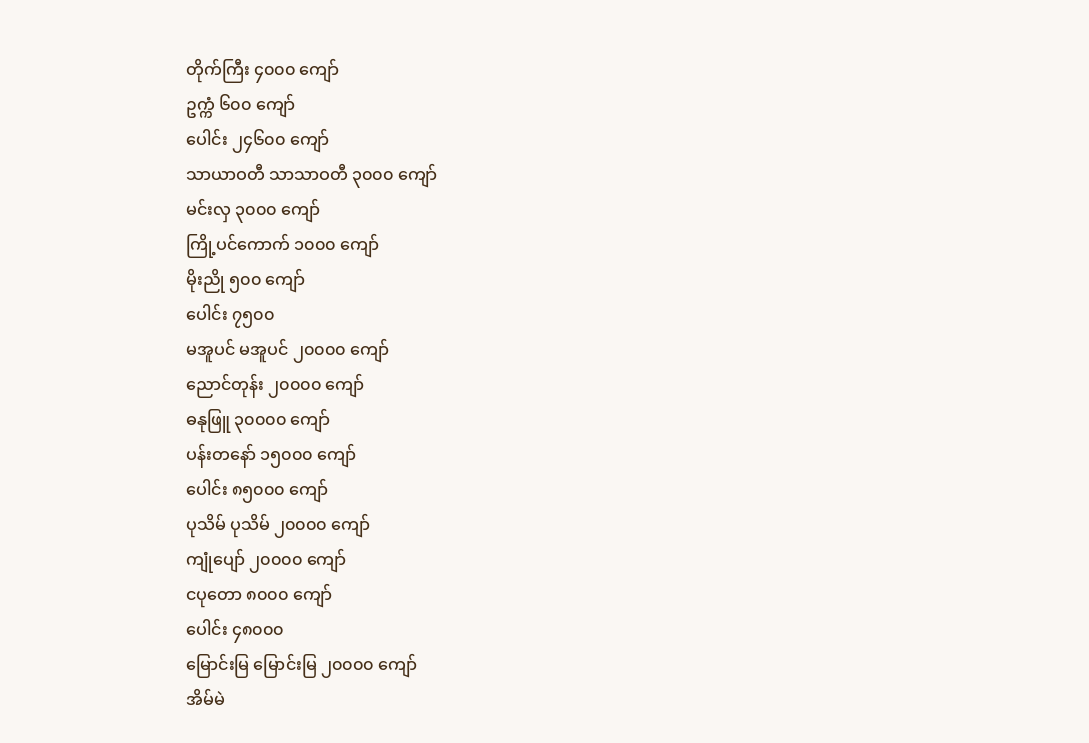တိုက်ကြီး ၄၀၀၀ ကျော်
ဥက္ကံ ၆၀၀ ကျော်
ပေါင်း ၂၄၆၀၀ ကျော်
သာယာဝတီ သာသာဝတီ ၃၀၀၀ ကျော်
မင်းလှ ၃၀၀၀ ကျော်
ကြို့ပင်ကောက် ၁၀၀၀ ကျော်
မိုးညို ၅၀၀ ကျော်
ပေါင်း ၇၅၀၀
မအူပင် မအူပင် ၂၀၀၀၀ ကျော်
ညောင်တုန်း ၂၀၀၀၀ ကျော်
ဓနုဖြူ ၃၀၀၀၀ ကျော်
ပန်းတနော် ၁၅၀၀၀ ကျော်
ပေါင်း ၈၅၀၀၀ ကျော်
ပုသိမ် ပုသိမ် ၂၀၀၀၀ ကျော်
ကျုံပျော် ၂၀၀၀၀ ကျော်
ငပုတော ၈၀၀၀ ကျော်
ပေါင်း ၄၈၀၀၀
မြောင်းမြ မြောင်းမြ ၂၀၀၀၀ ကျော်
အိမ်မဲ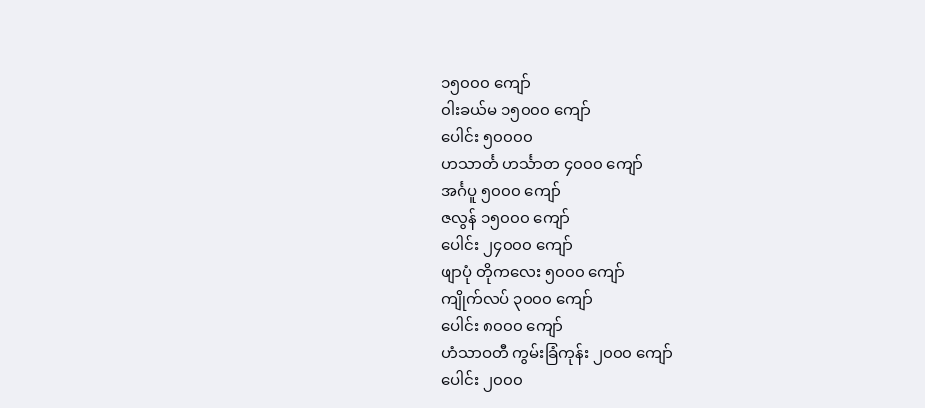၁၅၀၀၀ ကျော်
၀ါးခယ်မ ၁၅၀၀၀ ကျော်
ပေါင်း ၅၀၀၀၀
ဟသာင်္တ ဟင်္သာတ ၄၀၀၀ ကျော်
အင်္ဂပူ ၅၀၀၀ ကျော်
ဇလွန် ၁၅၀၀၀ ကျော်
ပေါင်း ၂၄၀၀၀ ကျော်
ဖျာပုံ တိုကလေး ၅၀၀၀ ကျော်
ကျိုက်လပ် ၃၀၀၀ ကျော်
ပေါင်း ၈၀၀၀ ကျော်
ဟံသာဝတီ ကွမ်းခြံကုန်း ၂၀၀၀ ကျော်
ပေါင်း ၂၀၀၀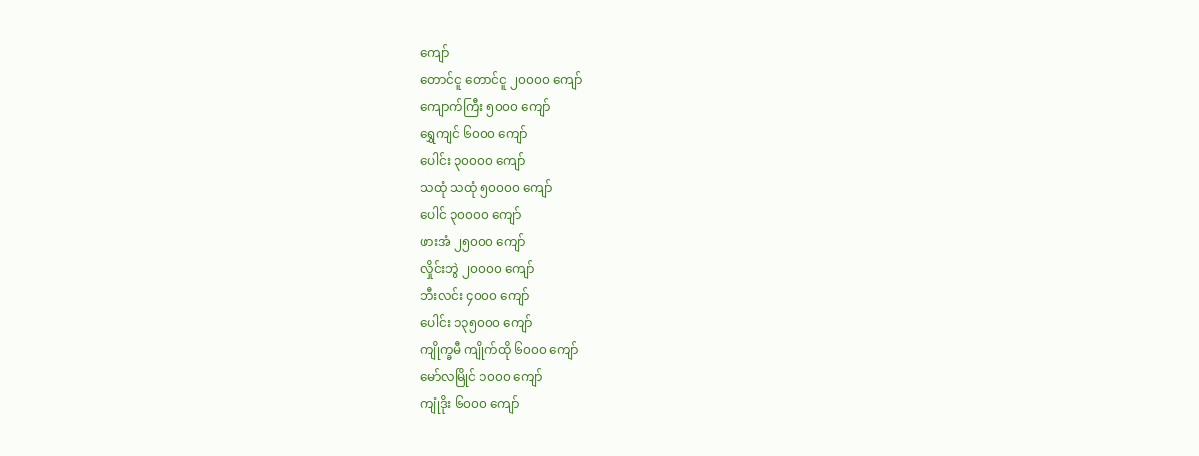ကျော်
တောင်ငူ တောင်ငူ ၂၀၀၀၀ ကျော်
ကျောက်ကြီး ၅၀၀၀ ကျော်
ရွှေကျင် ၆၀၀၀ ကျော်
ပေါင်း ၃၀၀၀၀ ကျော်
သထုံ သထုံ ၅၀၀၀၀ ကျော်
ပေါင် ၃၀၀၀၀ ကျော်
ဖားအံ ၂၅၀၀၀ ကျော်
လှိုင်းဘွဲ ၂၀၀၀၀ ကျော်
ဘီးလင်း ၄၀၀၀ ကျော်
ပေါင်း ၁၃၅၀၀၀ ကျော်
ကျိုက္ခမီ ကျိုက်ထို ၆၀၀၀ ကျော်
မော်လမြိုင် ၁၀၀၀ ကျော်
ကျုံဒိုး ၆၀၀၀ ကျော်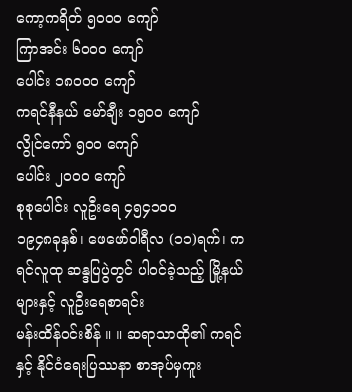ကော့ကရိတ် ၅၀၀၀ ကျော်
ကြာအင်း ၆၀၀၀ ကျော်
ပေါင်း ၁၈၀၀၀ ကျော်
ကရင်နီနယ် မော်ချီး ၁၅၀၀ ကျော်
လွိုင်ကော် ၅၀၀ ကျော်
ပေါင်း ၂၀၀၀ ကျော်
စုစုပေါင်း လူဦးရေ ၄၅၄၁၀၀
၁၉၄၈ခုနှစ်၊ ဖေဖော်ဝါရီလ (၁၁)ရက်၊ ကရင်လူထု ဆန္ဒပြပွဲတွင် ပါဝင်ခဲ့သည့် မြို့နယ်များနှင့် လူဦးရေစာရင်း
မန်းထိန်ဝင်းစိန် ။ ။ ဆရာသာထို၏ ကရင်နှင့် နိုင်ငံရေးပြဿနာ စာအုပ်မှကူး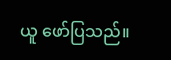ယူ ဖော်ပြသည်။